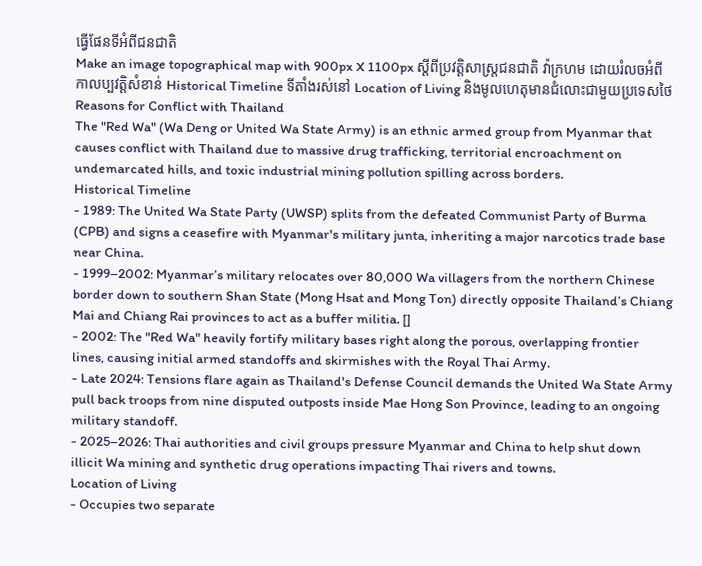ធ្វើផែនទីអំពីជនជាតិ
Make an image topographical map with 900px X 1100px ស្តីពីប្រវត្តិសាស្រ្តជនជាតិ វ៉ាក្រហម ដោយរំលចអំពី កាលប្បវត្តិសំខាន់ Historical Timeline ទីតាំងរស់នៅ Location of Living និងមូលហេតុមានជំលោះជាមួយប្រទេសថៃ Reasons for Conflict with Thailand
The "Red Wa" (Wa Deng or United Wa State Army) is an ethnic armed group from Myanmar that causes conflict with Thailand due to massive drug trafficking, territorial encroachment on undemarcated hills, and toxic industrial mining pollution spilling across borders.
Historical Timeline
- 1989: The United Wa State Party (UWSP) splits from the defeated Communist Party of Burma (CPB) and signs a ceasefire with Myanmar's military junta, inheriting a major narcotics trade base near China.
- 1999–2002: Myanmar’s military relocates over 80,000 Wa villagers from the northern Chinese border down to southern Shan State (Mong Hsat and Mong Ton) directly opposite Thailand’s Chiang Mai and Chiang Rai provinces to act as a buffer militia. []
- 2002: The "Red Wa" heavily fortify military bases right along the porous, overlapping frontier lines, causing initial armed standoffs and skirmishes with the Royal Thai Army.
- Late 2024: Tensions flare again as Thailand's Defense Council demands the United Wa State Army pull back troops from nine disputed outposts inside Mae Hong Son Province, leading to an ongoing military standoff.
- 2025–2026: Thai authorities and civil groups pressure Myanmar and China to help shut down illicit Wa mining and synthetic drug operations impacting Thai rivers and towns.
Location of Living
- Occupies two separate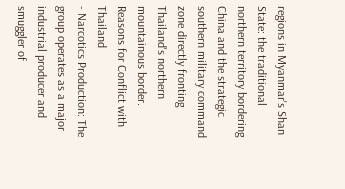regions in Myanmar's Shan State: the traditional northern territory bordering China and the strategic southern military command zone directly fronting Thailand's northern mountainous border.
Reasons for Conflict with Thailand
- Narcotics Production: The group operates as a major industrial producer and smuggler of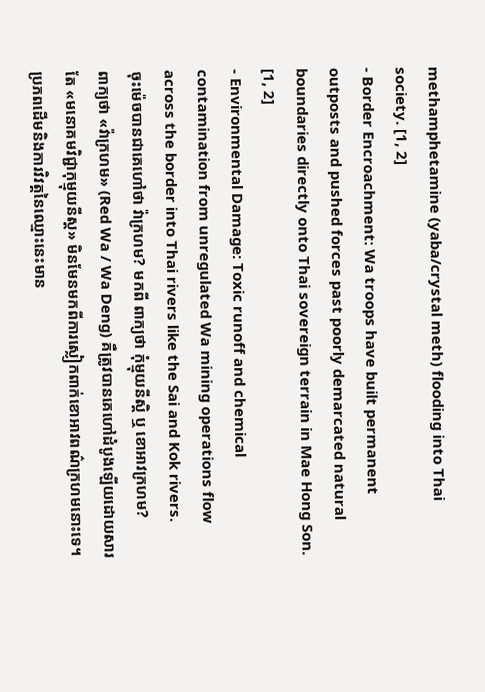methamphetamine (yaba/crystal meth) flooding into Thai society. [1, 2]
- Border Encroachment: Wa troops have built permanent outposts and pushed forces past poorly demarcated natural boundaries directly onto Thai sovereign terrain in Mae Hong Son. [1, 2]
- Environmental Damage: Toxic runoff and chemical contamination from unregulated Wa mining operations flow across the border into Thai rivers like the Sai and Kok rivers.
ចុះម៉េចបានជាគេហៅថា វ៉ាក្រហម? មកពី ពាក្យថា កុំម្មុយនីស្តិ ឬ ខោអាវក្រហម?
ពាក្យថា «វ៉ាក្រហម» (Red Wa / Wa Deng) គឺត្រូវបានគេហៅដំបូងឡើយដោយសារតែ «មនោគមវិជ្ជាកុម្មុយនីស្ត» មិនមែនមកពីការស្លៀកពាក់ខោអាវពណ៌ក្រហមនោះទេ។
ប្រភពដើមនិងការវិវត្តនៃឈ្មោះនេះមាន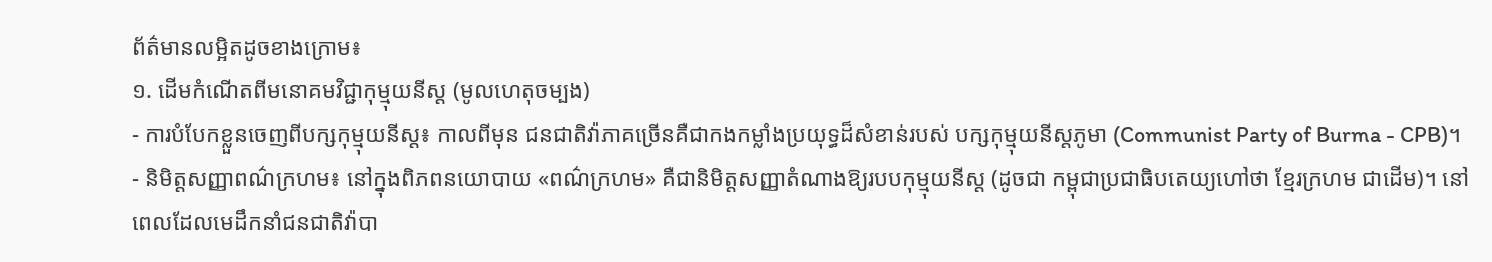ព័ត៌មានលម្អិតដូចខាងក្រោម៖
១. ដើមកំណើតពីមនោគមវិជ្ជាកុម្មុយនីស្ត (មូលហេតុចម្បង)
- ការបំបែកខ្លួនចេញពីបក្សកុម្មុយនីស្ត៖ កាលពីមុន ជនជាតិវ៉ាភាគច្រើនគឺជាកងកម្លាំងប្រយុទ្ធដ៏សំខាន់របស់ បក្សកុម្មុយនីស្តភូមា (Communist Party of Burma - CPB)។
- និមិត្តសញ្ញាពណ៌ក្រហម៖ នៅក្នុងពិភពនយោបាយ «ពណ៌ក្រហម» គឺជានិមិត្តសញ្ញាតំណាងឱ្យរបបកុម្មុយនីស្ត (ដូចជា កម្ពុជាប្រជាធិបតេយ្យហៅថា ខ្មែរក្រហម ជាដើម)។ នៅពេលដែលមេដឹកនាំជនជាតិវ៉ាបា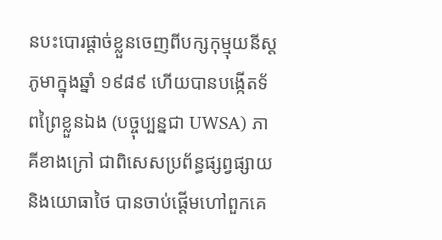នបះបោរផ្ដាច់ខ្លួនចេញពីបក្សកុម្មុយនីស្តភូមាក្នុងឆ្នាំ ១៩៨៩ ហើយបានបង្កើតទ័ពព្រៃខ្លួនឯង (បច្ចុប្បន្នជា UWSA) ភាគីខាងក្រៅ ជាពិសេសប្រព័ន្ធផ្សព្វផ្សាយ និងយោធាថៃ បានចាប់ផ្ដើមហៅពួកគេ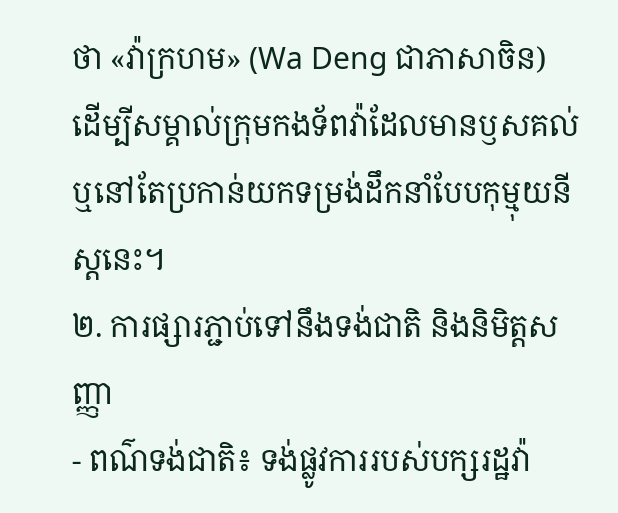ថា «វ៉ាក្រហម» (Wa Deng ជាភាសាចិន) ដើម្បីសម្គាល់ក្រុមកងទ័ពវ៉ាដែលមានឫសគល់ ឬនៅតែប្រកាន់យកទម្រង់ដឹកនាំបែបកុម្មុយនីស្តនេះ។
២. ការផ្សារភ្ជាប់ទៅនឹងទង់ជាតិ និងនិមិត្តសញ្ញា
- ពណ៌ទង់ជាតិ៖ ទង់ផ្លូវការរបស់បក្សរដ្ឋវ៉ា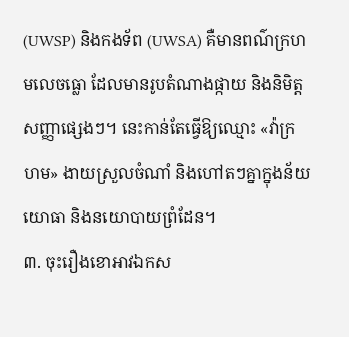(UWSP) និងកងទ័ព (UWSA) គឺមានពណ៌ក្រហមលេចធ្លោ ដែលមានរូបតំណាងផ្កាយ និងនិមិត្តសញ្ញាផ្សេងៗ។ នេះកាន់តែធ្វើឱ្យឈ្មោះ «វ៉ាក្រហម» ងាយស្រួលចំណាំ និងហៅតៗគ្នាក្នុងន័យយោធា និងនយោបាយព្រំដែន។
៣. ចុះរឿងខោអាវឯកស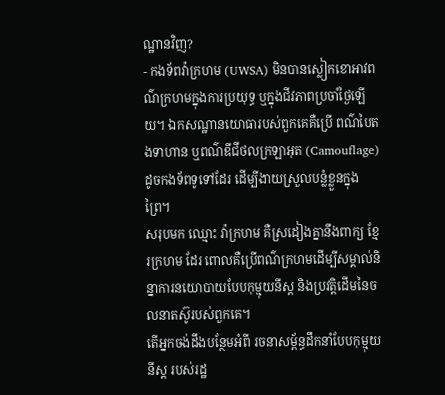ណ្ឋានវិញ?
- កងទ័ពវ៉ាក្រហម (UWSA) មិនបានស្លៀកខោអាវពណ៌ក្រហមក្នុងការប្រយុទ្ធ ឬក្នុងជីវភាពប្រចាំថ្ងៃឡើយ។ ឯកសណ្ឋានយោធារបស់ពួកគេគឺប្រើ ពណ៌បៃតងទាហាន ឬពណ៌ឌីជីថលក្រឡាអុត (Camouflage) ដូចកងទ័ពទូទៅដែរ ដើម្បីងាយស្រួលបន្លំខ្លួនក្នុងព្រៃ។
សរុបមក ឈ្មោះ វ៉ាក្រហម គឺស្រដៀងគ្នានឹងពាក្យ ខ្មែរក្រហម ដែរ ពោលគឺប្រើពណ៌ក្រហមដើម្បីសម្គាល់និន្នាការនយោបាយបែបកុម្មុយនីស្ត និងប្រវត្តិដើមនៃចលនាតស៊ូរបស់ពួកគេ។
តើអ្នកចង់ដឹងបន្ថែមអំពី រចនាសម្ព័ន្ធដឹកនាំបែបកុម្មុយនីស្ត របស់រដ្ឋ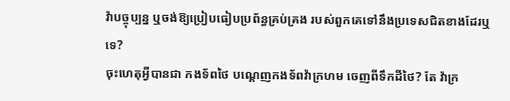វ៉ាបច្ចុប្បន្ន ឬចង់ឱ្យប្រៀបធៀបប្រព័ន្ធគ្រប់គ្រង របស់ពួកគេទៅនឹងប្រទេសជិតខាងដែរឬទេ?
ចុះហេតុអ្វីបានជា កងទ័ពថៃ បណ្តេញកងទ័ពវ៉ាក្រហម ចេញពីទឹកដីថៃ? តែ វ៉ាក្រ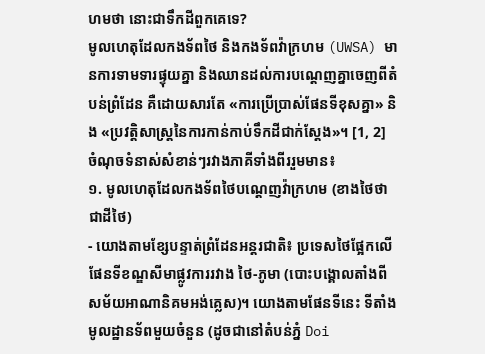ហមថា នោះជាទឹកដីពួកគេទេ?
មូលហេតុដែលកងទ័ពថៃ និងកងទ័ពវ៉ាក្រហម (UWSA) មានការទាមទារផ្ទុយគ្នា និងឈានដល់ការបណ្ដេញគ្នាចេញពីតំបន់ព្រំដែន គឺដោយសារតែ «ការប្រើប្រាស់ផែនទីខុសគ្នា» និង «ប្រវត្តិសាស្ត្រនៃការកាន់កាប់ទឹកដីជាក់ស្ដែង»។ [1, 2]
ចំណុចទំនាស់សំខាន់ៗរវាងភាគីទាំងពីររួមមាន៖
១. មូលហេតុដែលកងទ័ពថៃបណ្ដេញវ៉ាក្រហម (ខាងថៃថាជាដីថៃ)
- យោងតាមខ្សែបន្ទាត់ព្រំដែនអន្តរជាតិ៖ ប្រទេសថៃផ្អែកលើផែនទីខណ្ឌសីមាផ្លូវការរវាង ថៃ-ភូមា (បោះបង្គោលតាំងពីសម័យអាណានិគមអង់គ្លេស)។ យោងតាមផែនទីនេះ ទីតាំងមូលដ្ឋានទ័ពមួយចំនួន (ដូចជានៅតំបន់ភ្នំ Doi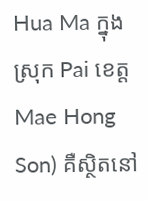Hua Ma ក្នុងស្រុក Pai ខេត្ត Mae Hong Son) គឺស្ថិតនៅ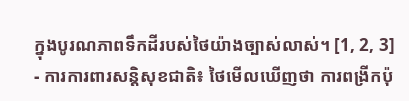ក្នុងបូរណភាពទឹកដីរបស់ថៃយ៉ាងច្បាស់លាស់។ [1, 2, 3]
- ការការពារសន្តិសុខជាតិ៖ ថៃមើលឃើញថា ការពង្រីកប៉ុ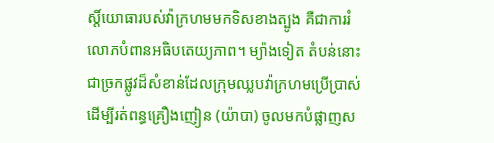ស្តិ៍យោធារបស់វ៉ាក្រហមមកទិសខាងត្បូង គឺជាការរំលោភបំពានអធិបតេយ្យភាព។ ម្យ៉ាងទៀត តំបន់នោះជាច្រកផ្លូវដ៏សំខាន់ដែលក្រុមឈ្លបវ៉ាក្រហមប្រើប្រាស់ដើម្បីរត់ពន្ធគ្រឿងញៀន (យ៉ាបា) ចូលមកបំផ្លាញស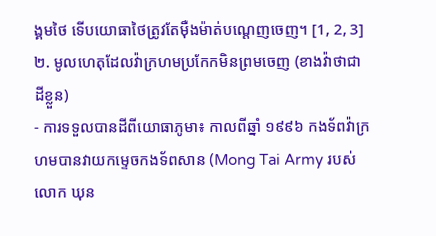ង្គមថៃ ទើបយោធាថៃត្រូវតែម៉ឺងម៉ាត់បណ្ដេញចេញ។ [1, 2, 3]
២. មូលហេតុដែលវ៉ាក្រហមប្រកែកមិនព្រមចេញ (ខាងវ៉ាថាជាដីខ្លួន)
- ការទទួលបានដីពីយោធាភូមា៖ កាលពីឆ្នាំ ១៩៩៦ កងទ័ពវ៉ាក្រហមបានវាយកម្ទេចកងទ័ពសាន (Mong Tai Army របស់លោក ឃុន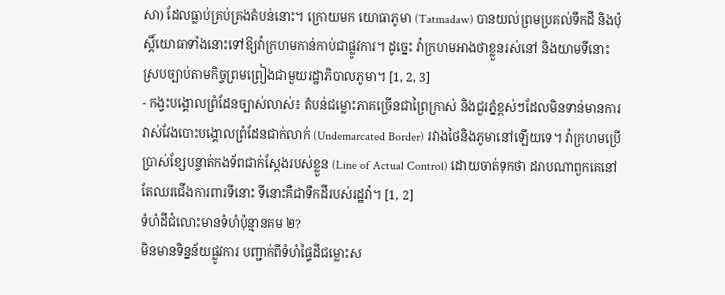សា) ដែលធ្លាប់គ្រប់គ្រងតំបន់នោះ។ ក្រោយមក យោធាភូមា (Tatmadaw) បានយល់ព្រមប្រគល់ទឹកដី និងប៉ុស្តិ៍យោធាទាំងនោះទៅឱ្យវ៉ាក្រហមកាន់កាប់ជាផ្លូវការ។ ដូច្នេះ វ៉ាក្រហមអាងថាខ្លួនរស់នៅ និងយាមទីនោះស្របច្បាប់តាមកិច្ចព្រមព្រៀងជាមួយរដ្ឋាភិបាលភូមា។ [1, 2, 3]
- កង្វះបង្គោលព្រំដែនច្បាស់លាស់៖ តំបន់ជម្លោះភាគច្រើនជាព្រៃក្រាស់ និងជួរភ្នំខ្ពស់ៗដែលមិនទាន់មានការវាស់វែងបោះបង្គោលព្រំដែនជាក់លាក់ (Undemarcated Border) រវាងថៃនិងភូមានៅឡើយទេ។ វ៉ាក្រហមប្រើប្រាស់ខ្សែបន្ទាត់កងទ័ពជាក់ស្ដែងរបស់ខ្លួន (Line of Actual Control) ដោយចាត់ទុកថា ដរាបណាពួកគេនៅតែឈរជើងការពារទីនោះ ទីនោះគឺជាទឹកដីរបស់រដ្ឋវ៉ា។ [1, 2]
ទំហំដីជំលោះមានទំហំប៉ុន្មានគម ២?
មិនមានទិន្នន័យផ្លូវការ បញ្ជាក់ពីទំហំផ្ទៃដីជម្លោះស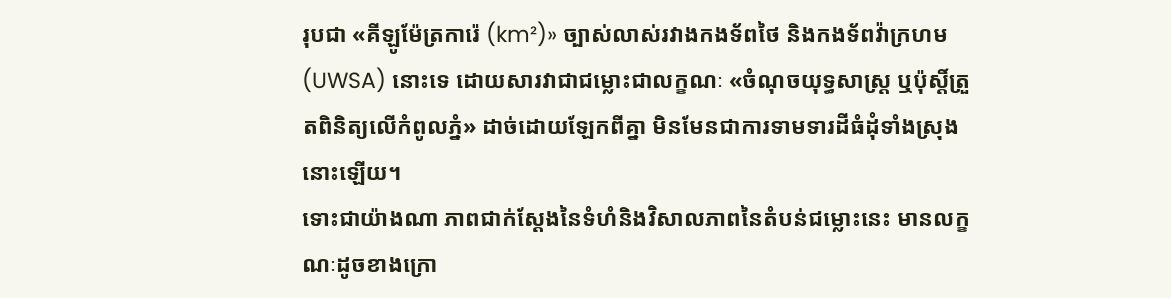រុបជា «គីឡូម៉ែត្រការ៉េ (km²)» ច្បាស់លាស់រវាងកងទ័ពថៃ និងកងទ័ពវ៉ាក្រហម (UWSA) នោះទេ ដោយសារវាជាជម្លោះជាលក្ខណៈ «ចំណុចយុទ្ធសាស្ត្រ ឬប៉ុស្តិ៍ត្រួតពិនិត្យលើកំពូលភ្នំ» ដាច់ដោយឡែកពីគ្នា មិនមែនជាការទាមទារដីធំដុំទាំងស្រុងនោះឡើយ។
ទោះជាយ៉ាងណា ភាពជាក់ស្ដែងនៃទំហំនិងវិសាលភាពនៃតំបន់ជម្លោះនេះ មានលក្ខណៈដូចខាងក្រោ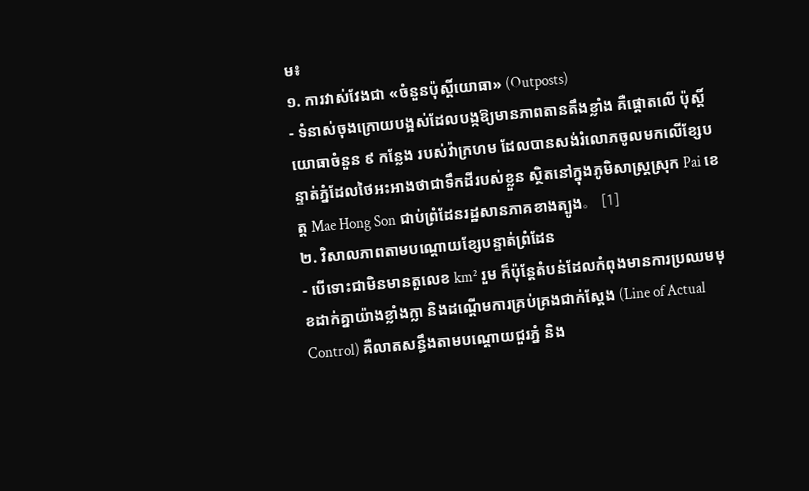ម៖
១. ការវាស់វែងជា «ចំនួនប៉ុស្តិ៍យោធា» (Outposts)
- ទំនាស់ចុងក្រោយបង្អស់ដែលបង្កឱ្យមានភាពតានតឹងខ្លាំង គឺផ្តោតលើ ប៉ុស្តិ៍យោធាចំនួន ៩ កន្លែង របស់វ៉ាក្រហម ដែលបានសង់រំលោភចូលមកលើខ្សែបន្ទាត់ភ្នំដែលថៃអះអាងថាជាទឹកដីរបស់ខ្លួន ស្ថិតនៅក្នុងភូមិសាស្ត្រស្រុក Pai ខេត្ត Mae Hong Son ជាប់ព្រំដែនរដ្ឋសានភាគខាងត្បូង。 [1]
២. វិសាលភាពតាមបណ្ដោយខ្សែបន្ទាត់ព្រំដែន
- បើទោះជាមិនមានតួលេខ km² រួម ក៏ប៉ុន្តែតំបន់ដែលកំពុងមានការប្រឈមមុខដាក់គ្នាយ៉ាងខ្លាំងក្លា និងដណ្តើមការគ្រប់គ្រងជាក់ស្តែង (Line of Actual Control) គឺលាតសន្ធឹងតាមបណ្ដោយជួរភ្នំ និង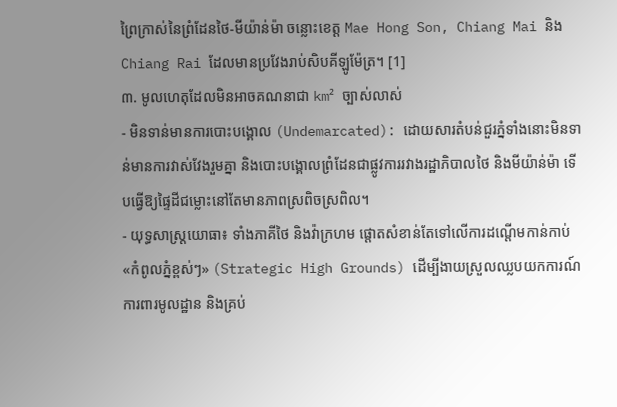ព្រៃក្រាស់នៃព្រំដែនថៃ-មីយ៉ាន់ម៉ា ចន្លោះខេត្ត Mae Hong Son, Chiang Mai និង Chiang Rai ដែលមានប្រវែងរាប់សិបគីឡូម៉ែត្រ។ [1]
៣. មូលហេតុដែលមិនអាចគណនាជា km² ច្បាស់លាស់
- មិនទាន់មានការបោះបង្គោល (Undemarcated): ដោយសារតំបន់ជួរភ្នំទាំងនោះមិនទាន់មានការវាស់វែងរួមគ្នា និងបោះបង្គោលព្រំដែនជាផ្លូវការរវាងរដ្ឋាភិបាលថៃ និងមីយ៉ាន់ម៉ា ទើបធ្វើឱ្យផ្ទៃដីជម្លោះនៅតែមានភាពស្រពិចស្រពិល។
- យុទ្ធសាស្ត្រយោធា៖ ទាំងភាគីថៃ និងវ៉ាក្រហម ផ្តោតសំខាន់តែទៅលើការដណ្តើមកាន់កាប់ «កំពូលភ្នំខ្ពស់ៗ» (Strategic High Grounds) ដើម្បីងាយស្រួលឈ្លបយកការណ៍ ការពារមូលដ្ឋាន និងគ្រប់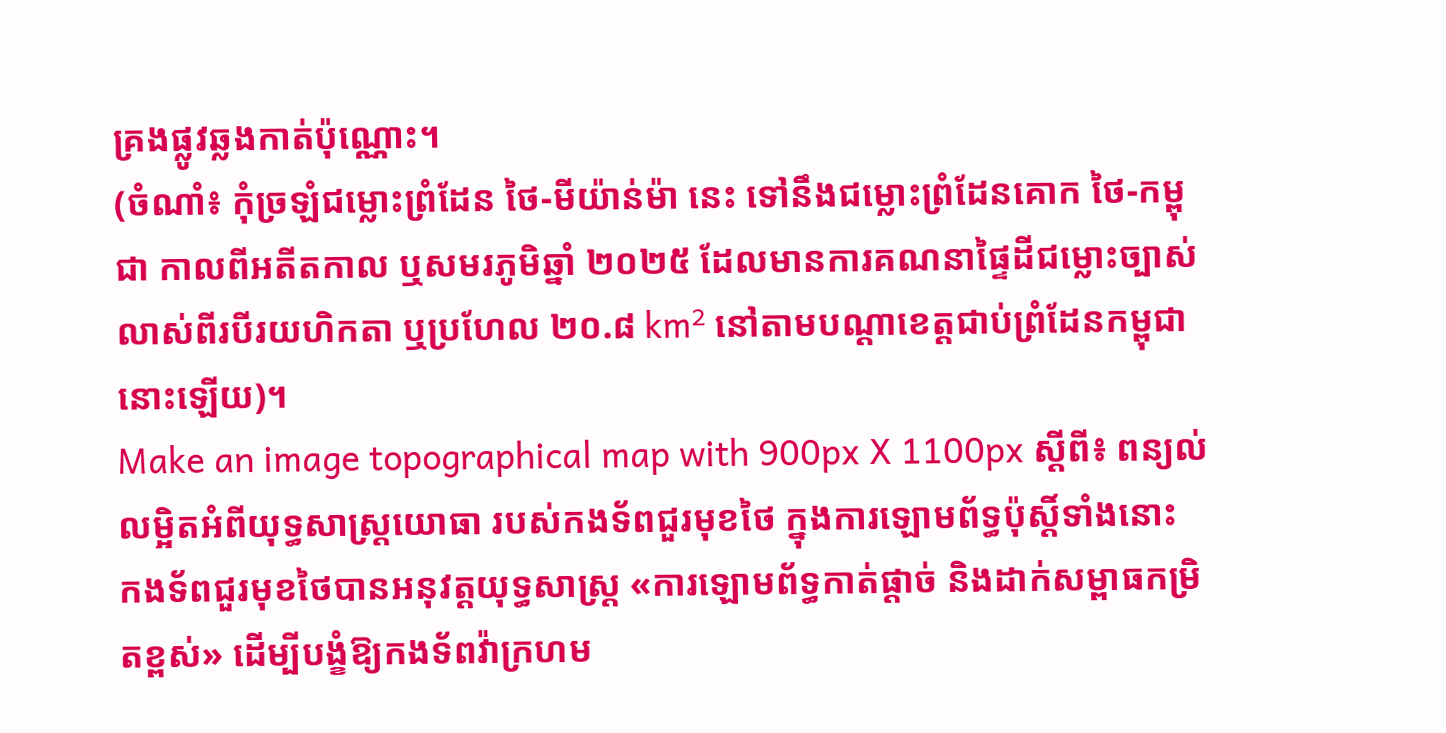គ្រងផ្លូវឆ្លងកាត់ប៉ុណ្ណោះ។
(ចំណាំ៖ កុំច្រឡំជម្លោះព្រំដែន ថៃ-មីយ៉ាន់ម៉ា នេះ ទៅនឹងជម្លោះព្រំដែនគោក ថៃ-កម្ពុជា កាលពីអតីតកាល ឬសមរភូមិឆ្នាំ ២០២៥ ដែលមានការគណនាផ្ទៃដីជម្លោះច្បាស់លាស់ពីរបីរយហិកតា ឬប្រហែល ២០.៨ km² នៅតាមបណ្តាខេត្តជាប់ព្រំដែនកម្ពុជានោះឡើយ)។
Make an image topographical map with 900px X 1100px ស្តីពី៖ ពន្យល់លម្អិតអំពីយុទ្ធសាស្ត្រយោធា របស់កងទ័ពជួរមុខថៃ ក្នុងការឡោមព័ទ្ធប៉ុស្តិ៍ទាំងនោះ
កងទ័ពជួរមុខថៃបានអនុវត្តយុទ្ធសាស្ត្រ «ការឡោមព័ទ្ធកាត់ផ្ដាច់ និងដាក់សម្ពាធកម្រិតខ្ពស់» ដើម្បីបង្ខំឱ្យកងទ័ពវ៉ាក្រហម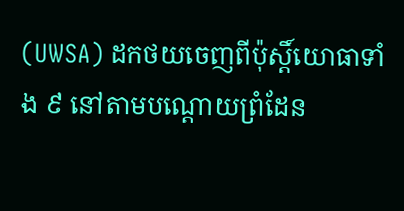(UWSA) ដកថយចេញពីប៉ុស្តិ៍យោធាទាំង ៩ នៅតាមបណ្ដោយព្រំដែន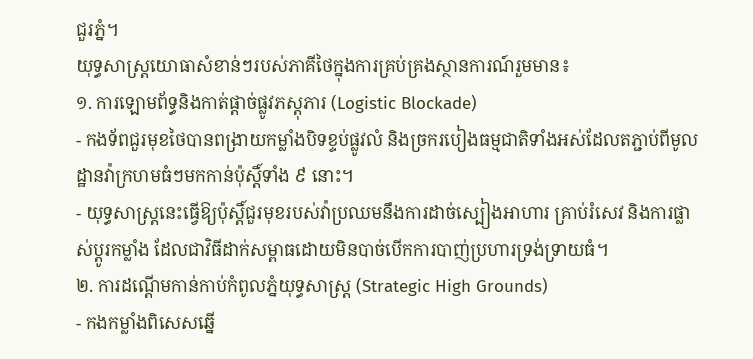ជួរភ្នំ។
យុទ្ធសាស្ត្រយោធាសំខាន់ៗរបស់ភាគីថៃក្នុងការគ្រប់គ្រងស្ថានការណ៍រួមមាន៖
១. ការឡោមព័ទ្ធនិងកាត់ផ្ដាច់ផ្លូវភស្តុភារ (Logistic Blockade)
- កងទ័ពជួរមុខថៃបានពង្រាយកម្លាំងបិទខ្ទប់ផ្លូវលំ និងច្រករបៀងធម្មជាតិទាំងអស់ដែលតភ្ជាប់ពីមូលដ្ឋានវ៉ាក្រហមធំៗមកកាន់ប៉ុស្តិ៍ទាំង ៩ នោះ។
- យុទ្ធសាស្ត្រនេះធ្វើឱ្យប៉ុស្តិ៍ជួរមុខរបស់វ៉ាប្រឈមនឹងការដាច់ស្បៀងអាហារ គ្រាប់រំសេវ និងការផ្លាស់ប្តូរកម្លាំង ដែលជាវិធីដាក់សម្ពាធដោយមិនបាច់បើកការបាញ់ប្រហារទ្រង់ទ្រាយធំ។
២. ការដណ្តើមកាន់កាប់កំពូលភ្នំយុទ្ធសាស្ត្រ (Strategic High Grounds)
- កងកម្លាំងពិសេសឆ្នើ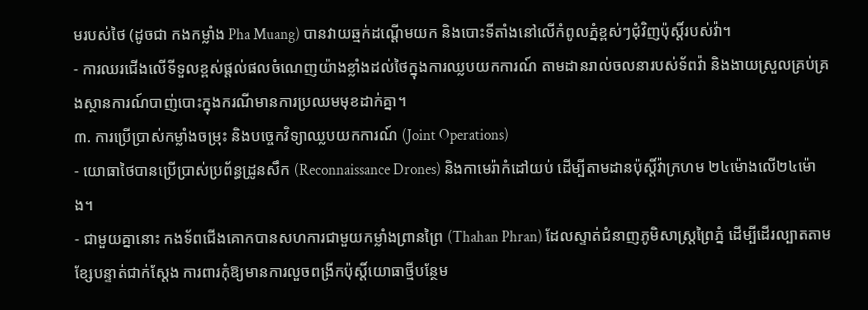មរបស់ថៃ (ដូចជា កងកម្លាំង Pha Muang) បានវាយឆ្មក់ដណ្តើមយក និងបោះទីតាំងនៅលើកំពូលភ្នំខ្ពស់ៗជុំវិញប៉ុស្តិ៍របស់វ៉ា។
- ការឈរជើងលើទីទួលខ្ពស់ផ្តល់ផលចំណេញយ៉ាងខ្លាំងដល់ថៃក្នុងការឈ្លបយកការណ៍ តាមដានរាល់ចលនារបស់ទ័ពវ៉ា និងងាយស្រួលគ្រប់គ្រងស្ថានការណ៍បាញ់បោះក្នុងករណីមានការប្រឈមមុខដាក់គ្នា។
៣. ការប្រើប្រាស់កម្លាំងចម្រុះ និងបច្ចេកវិទ្យាឈ្លបយកការណ៍ (Joint Operations)
- យោធាថៃបានប្រើប្រាស់ប្រព័ន្ធដ្រូនសឹក (Reconnaissance Drones) និងកាមេរ៉ាកំដៅយប់ ដើម្បីតាមដានប៉ុស្តិ៍វ៉ាក្រហម ២៤ម៉ោងលើ២៤ម៉ោង។
- ជាមួយគ្នានោះ កងទ័ពជើងគោកបានសហការជាមួយកម្លាំងព្រានព្រៃ (Thahan Phran) ដែលស្ទាត់ជំនាញភូមិសាស្ត្រព្រៃភ្នំ ដើម្បីដើរល្បាតតាមខ្សែបន្ទាត់ជាក់ស្ដែង ការពារកុំឱ្យមានការលួចពង្រីកប៉ុស្តិ៍យោធាថ្មីបន្ថែម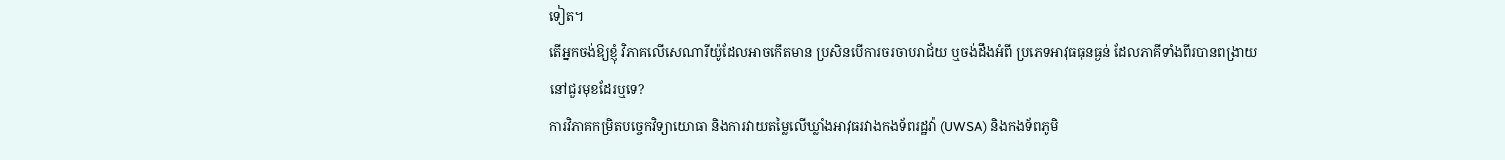ទៀត។
តើអ្នកចង់ឱ្យខ្ញុំ វិភាគលើសេណារីយ៉ូដែលអាចកើតមាន ប្រសិនបើការចរចាបរាជ័យ ឬចង់ដឹងអំពី ប្រភេទអាវុធធុនធ្ងន់ ដែលភាគីទាំងពីរបានពង្រាយនៅជួរមុខដែរឬទេ?
ការវិភាគកម្រិតបច្ចេកវិទ្យាយោធា និងការវាយតម្លៃលើឃ្លាំងអាវុធរវាងកងទ័ពរដ្ឋវ៉ា (UWSA) និងកងទ័ពភូមិ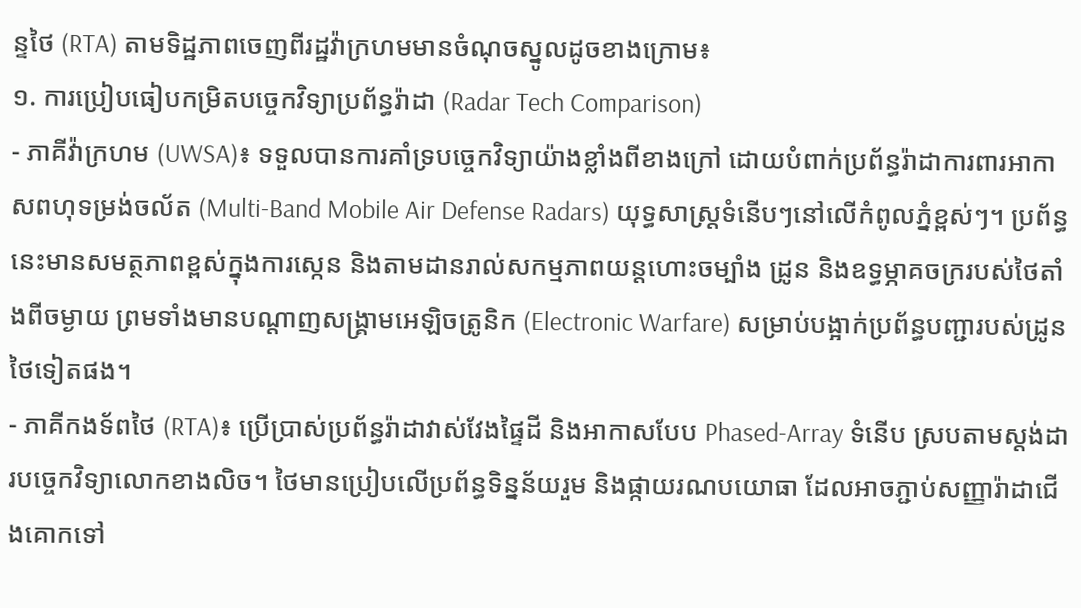ន្ទថៃ (RTA) តាមទិដ្ឋភាពចេញពីរដ្ឋវ៉ាក្រហមមានចំណុចស្នូលដូចខាងក្រោម៖
១. ការប្រៀបធៀបកម្រិតបច្ចេកវិទ្យាប្រព័ន្ធរ៉ាដា (Radar Tech Comparison)
- ភាគីវ៉ាក្រហម (UWSA)៖ ទទួលបានការគាំទ្របច្ចេកវិទ្យាយ៉ាងខ្លាំងពីខាងក្រៅ ដោយបំពាក់ប្រព័ន្ធរ៉ាដាការពារអាកាសពហុទម្រង់ចល័ត (Multi-Band Mobile Air Defense Radars) យុទ្ធសាស្ត្រទំនើបៗនៅលើកំពូលភ្នំខ្ពស់ៗ។ ប្រព័ន្ធនេះមានសមត្ថភាពខ្ពស់ក្នុងការស្កេន និងតាមដានរាល់សកម្មភាពយន្តហោះចម្បាំង ដ្រូន និងឧទ្ធម្ភាគចក្ររបស់ថៃតាំងពីចម្ងាយ ព្រមទាំងមានបណ្តាញសង្គ្រាមអេឡិចត្រូនិក (Electronic Warfare) សម្រាប់បង្អាក់ប្រព័ន្ធបញ្ជារបស់ដ្រូនថៃទៀតផង។
- ភាគីកងទ័ពថៃ (RTA)៖ ប្រើប្រាស់ប្រព័ន្ធរ៉ាដាវាស់វែងផ្ទៃដី និងអាកាសបែប Phased-Array ទំនើប ស្របតាមស្តង់ដារបច្ចេកវិទ្យាលោកខាងលិច។ ថៃមានប្រៀបលើប្រព័ន្ធទិន្នន័យរួម និងផ្កាយរណបយោធា ដែលអាចភ្ជាប់សញ្ញារ៉ាដាជើងគោកទៅ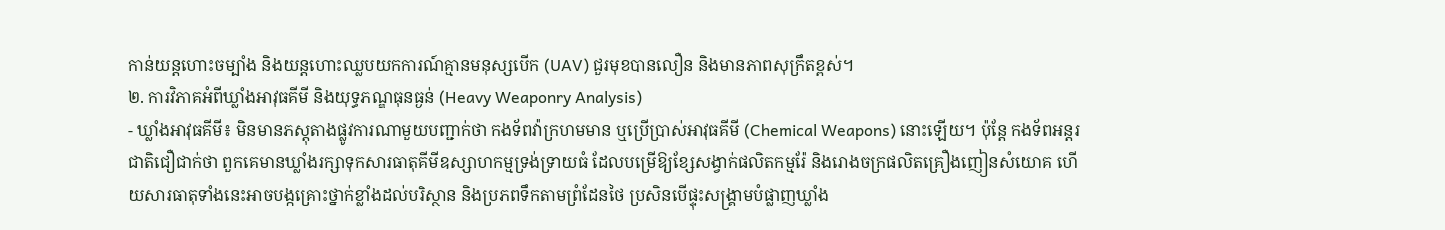កាន់យន្តហោះចម្បាំង និងយន្តហោះឈ្លបយកការណ៍គ្មានមនុស្សបើក (UAV) ជួរមុខបានលឿន និងមានភាពសុក្រឹតខ្ពស់។
២. ការវិភាគអំពីឃ្លាំងអាវុធគីមី និងយុទ្ធភណ្ឌធុនធ្ងន់ (Heavy Weaponry Analysis)
- ឃ្លាំងអាវុធគីមី៖ មិនមានភស្តុតាងផ្លូវការណាមួយបញ្ជាក់ថា កងទ័ពវ៉ាក្រហមមាន ឬប្រើប្រាស់អាវុធគីមី (Chemical Weapons) នោះឡើយ។ ប៉ុន្តែ កងទ័ពអន្តរជាតិជឿជាក់ថា ពួកគេមានឃ្លាំងរក្សាទុកសារធាតុគីមីឧស្សាហកម្មទ្រង់ទ្រាយធំ ដែលបម្រើឱ្យខ្សែសង្វាក់ផលិតកម្មរ៉ែ និងរោងចក្រផលិតគ្រឿងញៀនសំយោគ ហើយសារធាតុទាំងនេះអាចបង្កគ្រោះថ្នាក់ខ្លាំងដល់បរិស្ថាន និងប្រភពទឹកតាមព្រំដែនថៃ ប្រសិនបើផ្ទុះសង្គ្រាមបំផ្លាញឃ្លាំង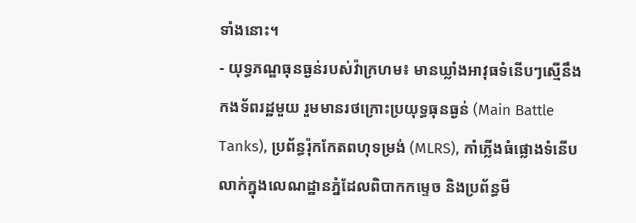ទាំងនោះ។
- យុទ្ធភណ្ឌធុនធ្ងន់របស់វ៉ាក្រហម៖ មានឃ្លាំងអាវុធទំនើបៗស្មើនឹងកងទ័ពរដ្ឋមួយ រួមមានរថក្រោះប្រយុទ្ធធុនធ្ងន់ (Main Battle Tanks), ប្រព័ន្ធរ៉ុកកែតពហុទម្រង់ (MLRS), កាំភ្លើងធំផ្លោងទំនើប លាក់ក្នុងលេណដ្ឋានភ្នំដែលពិបាកកម្ទេច និងប្រព័ន្ធមី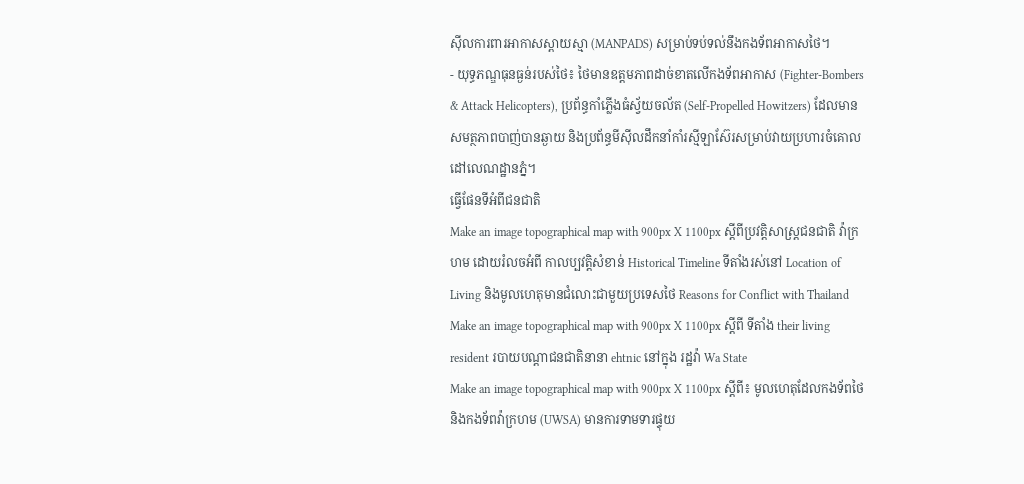ស៊ីលការពារអាកាសស្ពាយស្មា (MANPADS) សម្រាប់ទប់ទល់នឹងកងទ័ពអាកាសថៃ។
- យុទ្ធភណ្ឌធុនធ្ងន់របស់ថៃ៖ ថៃមានឧត្តមភាពដាច់ខាតលើកងទ័ពអាកាស (Fighter-Bombers & Attack Helicopters), ប្រព័ន្ធកាំភ្លើងធំស្វ័យចល័ត (Self-Propelled Howitzers) ដែលមានសមត្ថភាពបាញ់បានឆ្ងាយ និងប្រព័ន្ធមីស៊ីលដឹកនាំកាំរស្មីឡាស៊ែរសម្រាប់វាយប្រហារចំគោលដៅលេណដ្ឋានភ្នំ។
ធ្វើផែនទីអំពីជនជាតិ
Make an image topographical map with 900px X 1100px ស្តីពីប្រវត្តិសាស្រ្តជនជាតិ វ៉ាក្រហម ដោយរំលចអំពី កាលប្បវត្តិសំខាន់ Historical Timeline ទីតាំងរស់នៅ Location of Living និងមូលហេតុមានជំលោះជាមួយប្រទេសថៃ Reasons for Conflict with Thailand
Make an image topographical map with 900px X 1100px ស្តីពី ទីតាំង their living resident របាយបណ្តាជនជាតិនានា ehtnic នៅក្នុង រដ្ឋវ៉ា Wa State
Make an image topographical map with 900px X 1100px ស្តីពី៖ មូលហេតុដែលកងទ័ពថៃ និងកងទ័ពវ៉ាក្រហម (UWSA) មានការទាមទារផ្ទុយ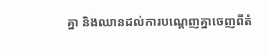គ្នា និងឈានដល់ការបណ្ដេញគ្នាចេញពីតំ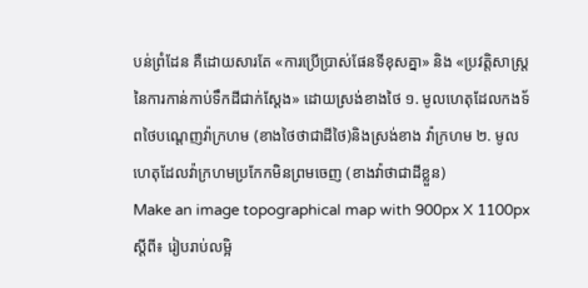បន់ព្រំដែន គឺដោយសារតែ «ការប្រើប្រាស់ផែនទីខុសគ្នា» និង «ប្រវត្តិសាស្ត្រនៃការកាន់កាប់ទឹកដីជាក់ស្ដែង» ដោយស្រង់ខាងថៃ ១. មូលហេតុដែលកងទ័ពថៃបណ្ដេញវ៉ាក្រហម (ខាងថៃថាជាដីថៃ)និងស្រង់ខាង វ៉ាក្រហម ២. មូលហេតុដែលវ៉ាក្រហមប្រកែកមិនព្រមចេញ (ខាងវ៉ាថាជាដីខ្លួន)
Make an image topographical map with 900px X 1100px ស្តីពី៖ រៀបរាប់លម្អិ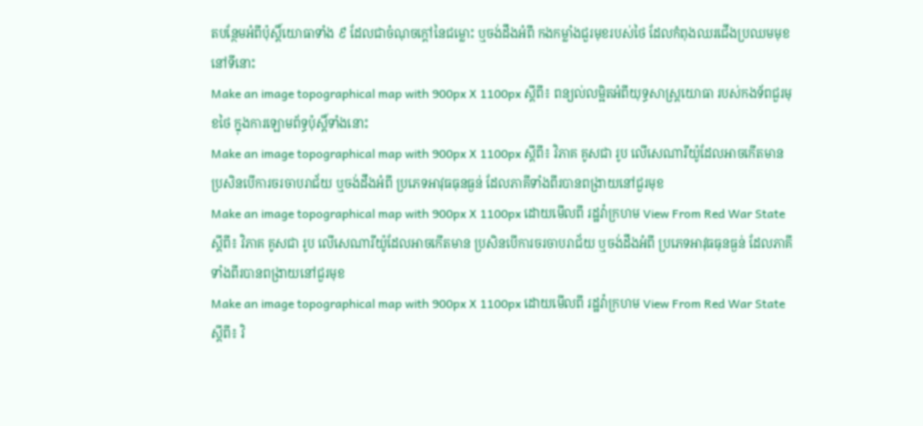តបន្ថែមអំពីប៉ុស្តិ៍យោធាទាំង ៩ ដែលជាចំណុចក្តៅនៃជម្លោះ ឬចង់ដឹងអំពី កងកម្លាំងជួរមុខរបស់ថៃ ដែលកំពុងឈរជើងប្រឈមមុខនៅទីនោះ
Make an image topographical map with 900px X 1100px ស្តីពី៖ ពន្យល់លម្អិតអំពីយុទ្ធសាស្ត្រយោធា របស់កងទ័ពជួរមុខថៃ ក្នុងការឡោមព័ទ្ធប៉ុស្តិ៍ទាំងនោះ
Make an image topographical map with 900px X 1100px ស្តីពី៖ វិភាគ គូសជា រូប លើសេណារីយ៉ូដែលអាចកើតមាន ប្រសិនបើការចរចាបរាជ័យ ឬចង់ដឹងអំពី ប្រភេទអាវុធធុនធ្ងន់ ដែលភាគីទាំងពីរបានពង្រាយនៅជួរមុខ
Make an image topographical map with 900px X 1100px ដោយមើលពី រដ្ឋវ៉ាក្រហម View From Red War State ស្តីពី៖ វិភាគ គូសជា រូប លើសេណារីយ៉ូដែលអាចកើតមាន ប្រសិនបើការចរចាបរាជ័យ ឬចង់ដឹងអំពី ប្រភេទអាវុធធុនធ្ងន់ ដែលភាគីទាំងពីរបានពង្រាយនៅជួរមុខ
Make an image topographical map with 900px X 1100px ដោយមើលពី រដ្ឋវ៉ាក្រហម View From Red War State ស្តីពី៖ វិ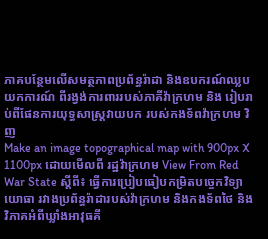ភាគបន្ថែមលើសមត្ថភាពប្រព័ន្ធរ៉ាដា និងឧបករណ៍ឈ្លបយកការណ៍ ពីរង្វង់ការពាររបស់ភាគីវ៉ាក្រហម និង រៀបរាប់ពីផែនការយុទ្ធសាស្ត្រវាយបក របស់កងទ័ពវ៉ាក្រហម វិញ
Make an image topographical map with 900px X 1100px ដោយមើលពី រដ្ឋវ៉ាក្រហម View From Red War State ស្តីពី៖ ធ្វើការប្រៀបធៀបកម្រិតបច្ចេកវិទ្យាយោធា រវាងប្រព័ន្ធរ៉ាដារបស់វ៉ាក្រហម និងកងទ័ពថៃ និង វិភាគអំពីឃ្លាំងអាវុធគី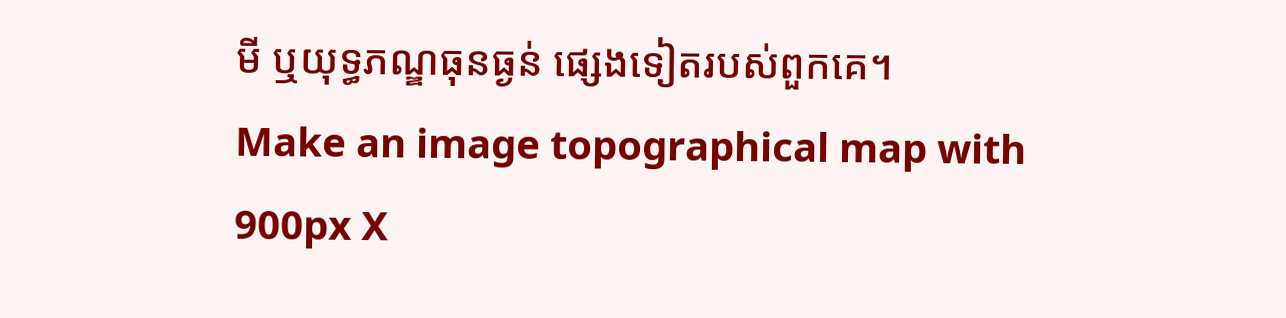មី ឬយុទ្ធភណ្ឌធុនធ្ងន់ ផ្សេងទៀតរបស់ពួកគេ។
Make an image topographical map with 900px X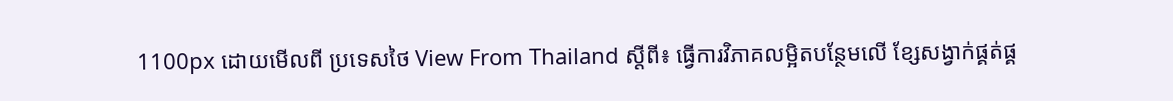1100px ដោយមើលពី ប្រទេសថៃ View From Thailand ស្តីពី៖ ធ្វើការវិភាគលម្អិតបន្ថែមលើ ខ្សែសង្វាក់ផ្គត់ផ្គ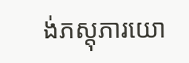ង់ភស្តុភារយោ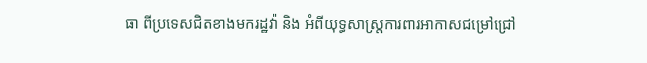ធា ពីប្រទេសជិតខាងមករដ្ឋវ៉ា និង អំពីយុទ្ធសាស្ត្រការពារអាកាសជម្រៅជ្រៅ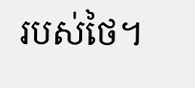របស់ថៃ។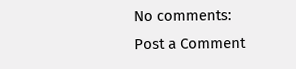No comments:
Post a Comment